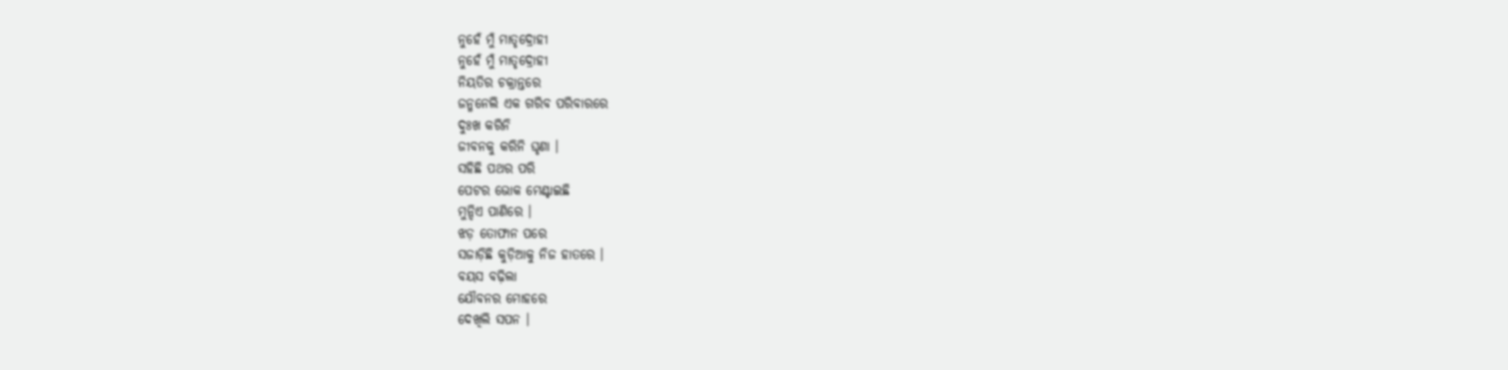ନୁହେଁ ମୁଁ ମାତୃଦ୍ରୋହୀ
ନୁହେଁ ମୁଁ ମାତୃଦ୍ରୋହୀ
ନିୟତିର ଚକ୍ରାନ୍ତରେ
ଜନ୍ମନେଲି ଏକ ଗରିବ ପରିବାରରେ
ଦୁଃଖ କରିନି
ଜୀବନକୁ କରିନି ଘୃଣା ।
ସହିଛି ପଥର ପରି
ପେଟର ଭୋକ ମେଣ୍ଟାଇଛି
ମୁନ୍ଦିଏ ପାଣିରେ ।
ଝଡ଼ ତୋଫାନ ପରେ
ସଜାଡ଼ିଛି କୁଡ଼ିଆକୁ ନିଜ ହାତରେ ।
ବୟସ ବଢ଼ିଲା
ଯୌବନର ମୋହରେ
ଦେଖିଲି ସପନ ।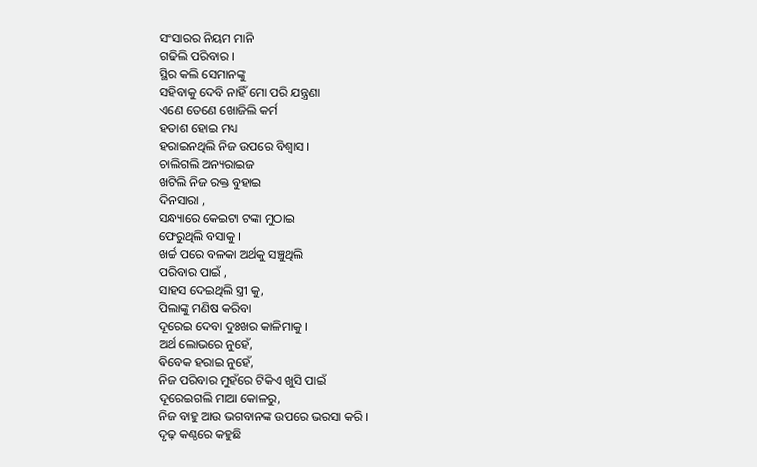ସଂସାରର ନିୟମ ମାନି
ଗଢିଲି ପରିବାର ।
ସ୍ଥିର କଲି ସେମାନଙ୍କୁ
ସହିବାକୁ ଦେବି ନାହିଁ ମୋ ପରି ଯନ୍ତ୍ରଣା
ଏଣେ ତେଣେ ଖୋଜିଲି କର୍ମ
ହତାଶ ହୋଇ ମଧ୍ୟ
ହରାଇନଥିଲି ନିଜ ଉପରେ ବିଶ୍ୱାସ ।
ଚାଲିଗଲି ଅନ୍ୟରାଇଜ
ଖଟିଲି ନିଜ ରକ୍ତ ବୁହାଇ
ଦିନସାରା ,
ସନ୍ଧ୍ୟାରେ କେଇଟା ଟଙ୍କା ମୁଠାଇ
ଫେରୁଥିଲି ବସାକୁ ।
ଖର୍ଚ୍ଚ ପରେ ବଳକା ଅର୍ଥକୁ ସଞ୍ଚୁଥିଲି
ପରିବାର ପାଇଁ ,
ସାହସ ଦେଇଥିଲି ସ୍ତ୍ରୀ କୁ,
ପିଲାଙ୍କୁ ମଣିଷ କରିବା
ଦୂରେଇ ଦେବା ଦୁଃଖର କାଳିମାକୁ ।
ଅର୍ଥ ଲୋଭରେ ନୁହେଁ,
ଵିବେକ ହରାଇ ନୁହେଁ,
ନିଜ ପରିବାର ମୁହଁରେ ଟିକିଏ ଖୁସି ପାଇଁ
ଦୂରେଇଗଲି ମାଆ କୋଳରୁ,
ନିଜ ବାହୁ ଆଉ ଭଗବାନଙ୍କ ଉପରେ ଭରସା କରି ।
ଦୃଢ଼ କଣ୍ଠରେ କହୁଛି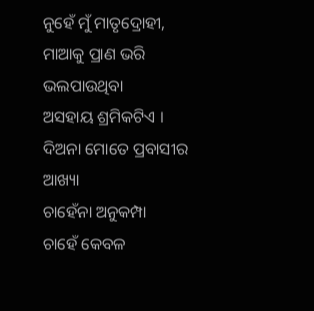ନୁହେଁ ମୁଁ ମାତୃଦ୍ରୋହୀ,
ମାଆକୁ ପ୍ରାଣ ଭରି ଭଲପାଉଥିବା
ଅସହାୟ ଶ୍ରମିକଟିଏ ।
ଦିଅନା ମୋତେ ପ୍ରବାସୀର ଆଖ୍ୟା
ଚାହେଁନା ଅନୁକମ୍ପା
ଚାହେଁ କେବଳ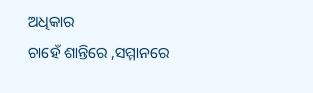ଅଧିକାର
ଚାହେଁ ଶାନ୍ତିରେ ,ସମ୍ମାନରେ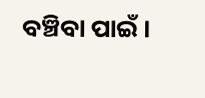ବଞ୍ଚିବା ପାଇଁ ।